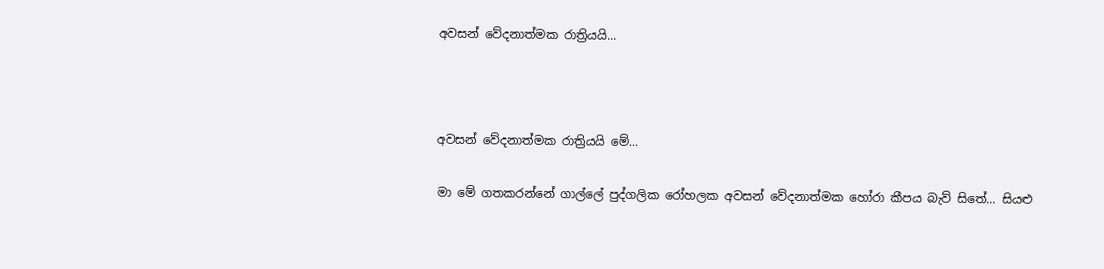අවසන් වේදනාත්මක රාත්‍රියයි...



අවසන් වේදනාත්මක රාත්‍රියයි මේ...

මා මේ ගතකරන්නේ ගාල්ලේ පුද්ගලික රෝහලක අවසන් වේදනාත්මක හෝරා කීපය බැව් සිතේ... සියළු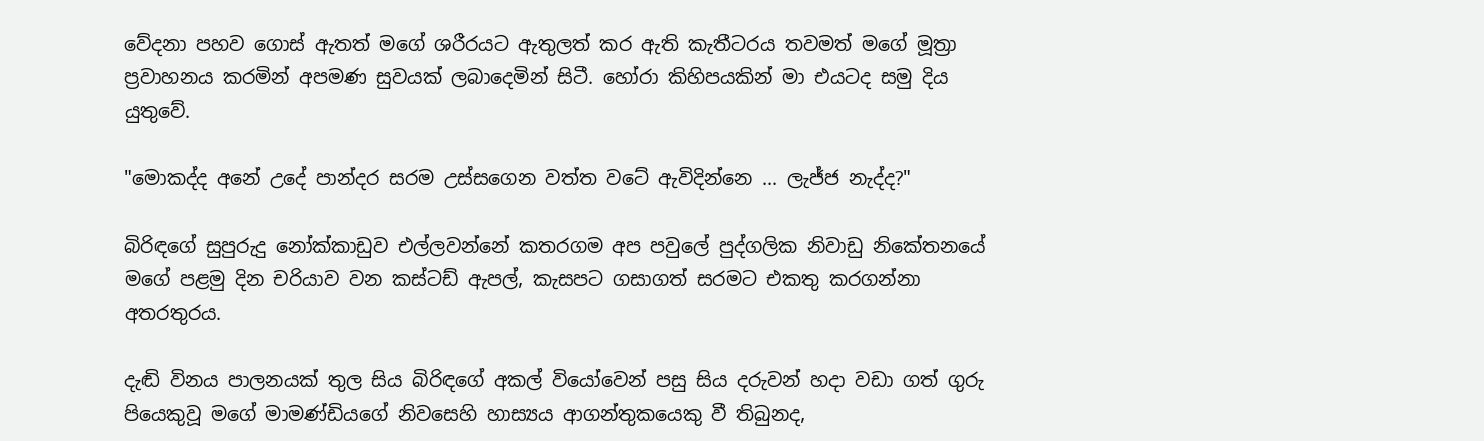වේදනා පහව ගොස් ඇතත් මගේ ශරීරයට ඇතුලත් කර ඇති කැතීටරය තවමත් මගේ මූත්‍රා ප්‍රවාහනය කරමින් අපමණ සුවයක් ලබාදෙමින් සිටී. හෝරා කිහිපයකින් මා එයටද සමු දිය යුතුවේ.

"මොකද්ද අනේ උදේ පාන්දර සරම උස්සගෙන වත්ත වටේ ඇවිදින්නෙ ... ලැජ්ජ නැද්ද?"

බිරිඳගේ සුපුරුදු නෝක්කාඩුව එල්ලවන්නේ කතරගම අප පවුලේ පුද්ගලික නිවාඩු නිකේතනයේ මගේ පළමු දින චරියාව වන කස්ටඩ් ඇපල්, කැසපට ගසාගත් සරමට එකතු කරගන්නා අතරතුරය.

දැඬි විනය පාලනයක් තුල සිය බිරිඳගේ අකල් වියෝවෙන් පසු සිය දරුවන් හදා වඩා ගත් ගුරු පියෙකුවූ මගේ මාමණ්ඩියගේ නිවසෙහි හාස්‍යය ආගන්තුකයෙකු වී තිබුනද,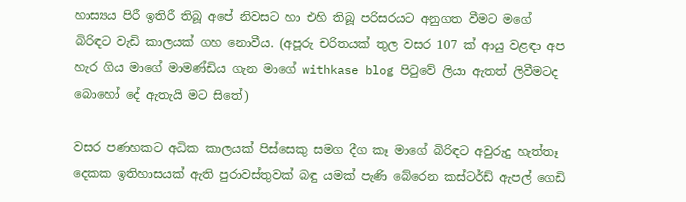හාස්‍යය පිරී ඉතිරී තිබූ අපේ නිවසට හා එහි තිබූ පරිසරයට අනුගත වීමට මගේ බිරිඳට වැඩි කාලයක් ගහ නොවීය. (අපූරු චරිතයක් තුල වසර 107 ක් ආයු වළඳා අප හැර ගිය මාගේ මාමණ්ඩිය ගැන මාගේ withkase blog පිටුවේ ලියා ඇතත් ලිවීමටද බොහෝ දේ ඇතැයි මට සිතේ)

වසර පණහකට අධික කාලයක් පිස්සෙකු සමග දීග කෑ මාගේ බිරිඳට අවුරුදු හැත්තෑ දෙකක ඉතිහාසයක් ඇති පුරාවස්තුවක් බඳු යමක් පැණි බේරෙන කස්ටර්ඩ් ඇපල් ගෙඩි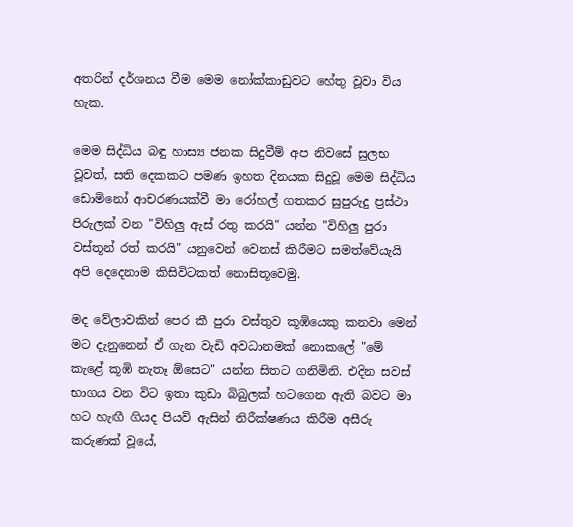අතරින් දර්ශනය වීම මෙම නෝක්කාඩුවට හේතු වූවා විය හැක.

මෙම සිද්ධිය බඳු හාස්‍ය ජනක සිදුවීම් අප නිවසේ සුලභ වූවත්, සති දෙකකට පමණ ඉහත දිනයක සිදුවූ මෙම සිද්ධිය ඩොමිනෝ ආචරණයක්වී මා රෝහල් ගතකර සුපුරුදු ප්‍රස්ථා පිරුලක් වන "විහිලු ඇස් රතු කරයි" යන්න "විහිලු පුරා වස්තූන් රත් කරයි" යනුවෙන් වෙනස් කිරීමට සමත්වේයැයි අපි දෙදෙනාම කිසිවිටකත් නොසිතූවෙමු.

මද වේලාවකින් පෙර කී පුරා වස්තුව කූඹියෙකු කනවා මෙන් මට දැනුනෙන් ඒ ගැන වැඩි අවධානමක් නොකලේ "මේ කැළේ කූඹි නැතෑ ඕසෙට" යන්න සිතට ගනිමිනි. එදින සවස් භාගය වන විට ඉතා කුඩා බිබුලක් හටගෙන ඇති බවට මා හට හැඟී ගියද පියවි ඇසින් නිරීක්ෂණය කිරීම අසීරු කරුණක් වූයේ,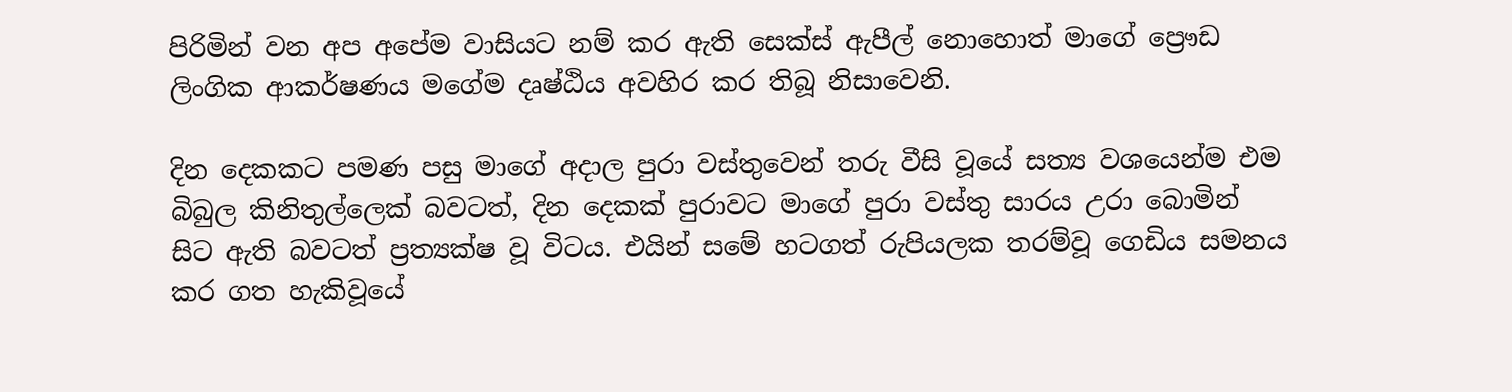පිරිමින් වන අප අපේම වාසියට නම් කර ඇති සෙක්ස් ඇපීල් නොහොත් මාගේ ප්‍රෞඩ ලිංගික ආකර්ෂණය මගේම දෘෂ්ඨිය අවහිර කර තිබූ නිසාවෙනි.

දින දෙකකට පමණ පසු මාගේ අදාල පුරා වස්තුවෙන් තරු වීසි වූයේ සත්‍ය වශයෙන්ම එම බිබුල කිනිතුල්ලෙක් බවටත්, දින දෙකක් පුරාවට මාගේ පුරා වස්තු සාරය උරා බොමින් සිට ඇති බවටත් ප්‍රත්‍යක්ෂ වූ විටය. එයින් සමේ හටගත් රුපියලක තරම්වූ ගෙඩිය සමනය කර ගත හැකිවූයේ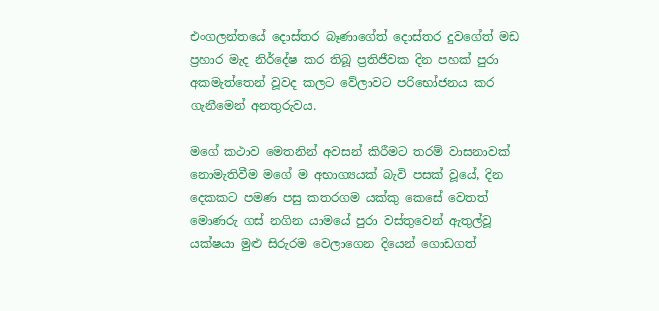එංගලන්තයේ දොස්තර බෑණාගේත් දොස්තර දුවගේත් මඩ ප්‍රහාර මැද නිර්දේෂ කර තිබූ ප්‍රතිජීවක දින පහක් පුරා අකමැත්තෙන් වූවද කලට වේලාවට පරිභෝජනය කර ගැනීමෙන් අනතුරුවය.

මගේ කථාව මෙතනින් අවසන් කිරීමට තරම් වාසනාවක් නොමැතිවීම මගේ ම අභාග්‍යයක් බැවි පසක් වූයේ, දින දෙකකට පමණ පසු කතරගම යක්කු කෙසේ වෙතත් මොණරු ගස් නගින යාමයේ පුරා වස්තුවෙන් ඇතුල්වූ යක්ෂයා මුළු සිරුරම වෙලාගෙන දියෙන් ගොඩගත්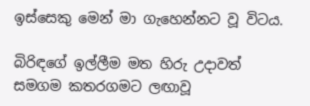ඉස්සෙකු මෙන් මා ගැහෙන්නට වූ විටය.

බිරිඳගේ ඉල්ලීම මත හිරු උදාවත් සමගම කතරගමට ලඟාවූ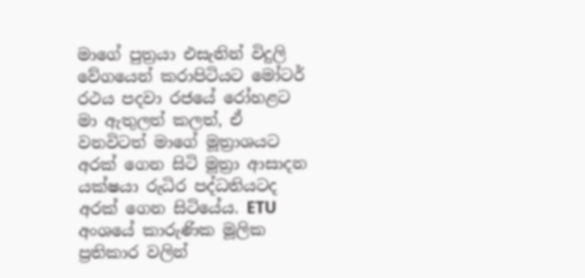මාගේ පුත්‍රයා එසැනින් විදුලි වේගයෙන් කරාපිටියට මෝටර් රථය පදවා රජයේ රෝහළට මා ඇතුලත් කලත්, ඒ වනවිටත් මාගේ මූත්‍රාශයට අරක් ගෙන සිටි මූත්‍රා ආසාදන යක්ෂයා රුධිර පද්ධතියටද අරක් ගෙන සිටියේය. ETU අංශයේ කාරුණික මූලික ප්‍රතිකාර වලින්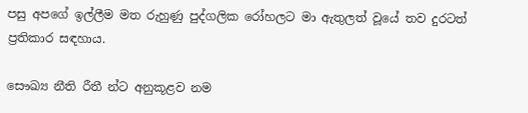පසු අපගේ ඉල්ලීම මත රුහුණු පුද්ගලික රෝහලට මා ඇතුලත් වූයේ තව දුරටත් ප්‍රතිකාර සඳහාය.

සෞඛ්‍ය නීති රීතී න්ට අනුකූළව නම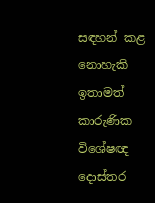සඳහන් කළ නොහැකි ඉතාමත් කාරුණික විශේෂඥ දොස්තර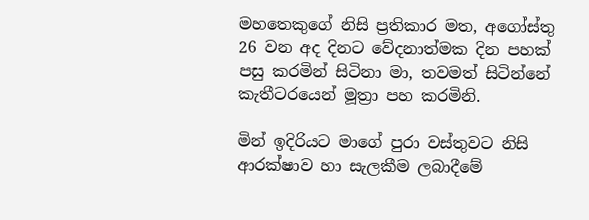මහතෙකුගේ නිසි ප්‍රතිකාර මත, අගෝස්තු 26 වන අද දිනට වේදනාත්මක දින පහක් පසු කරමින් සිටිනා මා, තවමත් සිටින්නේ කැතීටරයෙන් මූත්‍රා පහ කරමිනි.

මින් ඉදිරියට මාගේ පුරා වස්තුවට නිසි ආරක්ෂාව හා සැලකීම ලබාදීමේ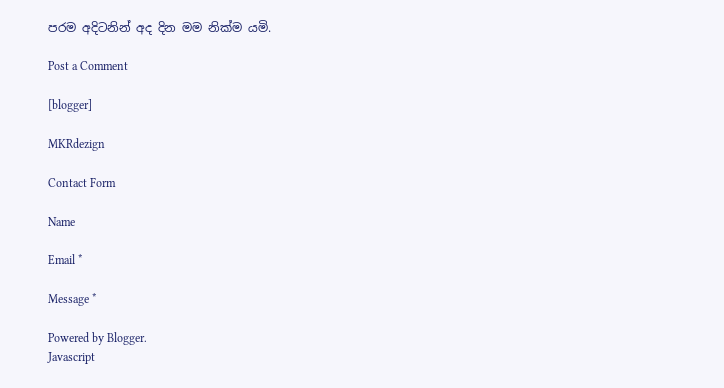පරම අදිටනින් අද දින මම නික්ම යමි.

Post a Comment

[blogger]

MKRdezign

Contact Form

Name

Email *

Message *

Powered by Blogger.
Javascript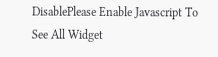DisablePlease Enable Javascript To See All Widget